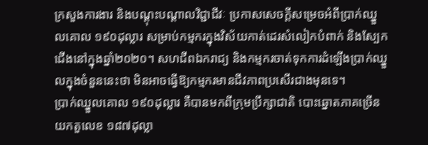ក្រសួងការងារ និងបណ្ដុះបណ្ដាលវិជ្ជាជីវៈ ប្រកាសសេចក្ដីសម្រេចអំពីប្រាក់ឈ្នួលគោល ១៩០ដុល្លារ សម្រាប់កម្មករក្នុងវិស័យកាត់ដេរសំលៀកបំពាក់ និងស្បែកជើងនៅក្នុងឆ្នាំ២០២០។ សហជីពឯករាជ្យ និងកម្មករចាត់ទុកការដំឡើងប្រាក់ឈ្នួលក្នុងចំនួននេះថា មិនអាចធ្វើឱ្យកម្មករមានជីវភាពប្រសើរជាងមុនទេ។
ប្រាក់ឈ្នួលគោល ១៩០ដុល្លារ គឺបានមកពីក្រុមប្រឹក្សាជាតិ បោះឆ្នោតភាគច្រើនយកតួលេខ ១៨៧ដុល្លា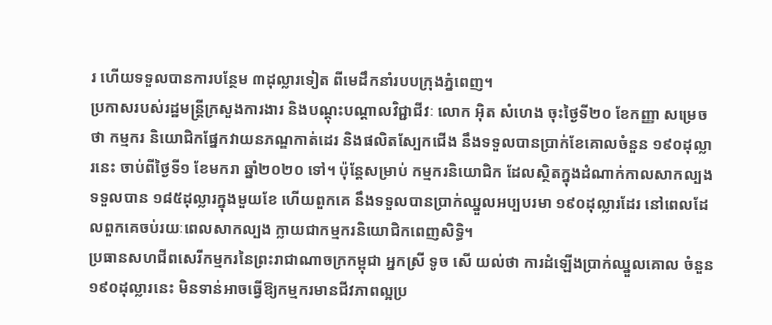រ ហើយទទួលបានការបន្ថែម ៣ដុល្លារទៀត ពីមេដឹកនាំរបបក្រុងភ្នំពេញ។
ប្រកាសរបស់រដ្ឋមន្ត្រីក្រសួងការងារ និងបណ្ដុះបណ្ដាលវិជ្ជាជីវៈ លោក អ៊ិត សំហេង ចុះថ្ងៃទី២០ ខែកញ្ញា សម្រេចថា កម្មករ និយោជិកផ្នែកវាយនភណ្ឌកាត់ដេរ និងផលិតស្បែកជើង នឹងទទួលបានប្រាក់ខែគោលចំនួន ១៩០ដុល្លារនេះ ចាប់ពីថ្ងៃទី១ ខែមករា ឆ្នាំ២០២០ ទៅ។ ប៉ុន្តែសម្រាប់ កម្មករនិយោជិក ដែលស្ថិតក្នុងដំណាក់កាលសាកល្បង ទទួលបាន ១៨៥ដុល្លារក្នុងមួយខែ ហើយពួកគេ នឹងទទួលបានប្រាក់ឈ្នួលអប្បបរមា ១៩០ដុល្លារដែរ នៅពេលដែលពួកគេចប់រយៈពេលសាកល្បង ក្លាយជាកម្មករនិយោជិកពេញសិទ្ធិ។
ប្រធានសហជីពសេរីកម្មករនៃព្រះរាជាណាចក្រកម្ពុជា អ្នកស្រី ទូច សើ យល់ថា ការដំឡើងប្រាក់ឈ្នួលគោល ចំនួន ១៩០ដុល្លារនេះ មិនទាន់អាចធ្វើឱ្យកម្មករមានជីវភាពល្អប្រ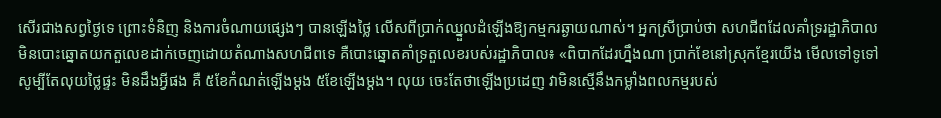សើរជាងសព្វថ្ងៃទេ ព្រោះទំនិញ និងការចំណាយផ្សេងៗ បានឡើងថ្លៃ លើសពីប្រាក់ឈ្នួលដំឡើងឱ្យកម្មករឆ្ងាយណាស់។ អ្នកស្រីប្រាប់ថា សហជីពដែលគាំទ្ររដ្ឋាភិបាល មិនបោះឆ្នោតយកតួលេខដាក់ចេញដោយតំណាងសហជីពទេ គឺបោះឆ្នោតគាំទ្រតួលេខរបស់រដ្ឋាភិបាល៖ «ពិបាកដែរហ្នឹងណា ប្រាក់ខែនៅស្រុកខ្មែរយើង មើលទៅទូទៅ សូម្បីតែលុយថ្លៃផ្ទះ មិនដឹងអ្វីផង គឺ ៥ខែកំណត់ឡើងម្ដង ៥ខែឡើងម្ដង។ លុយ ចេះតែថាឡើងប្រដេញ វាមិនស្មើនឹងកម្លាំងពលកម្មរបស់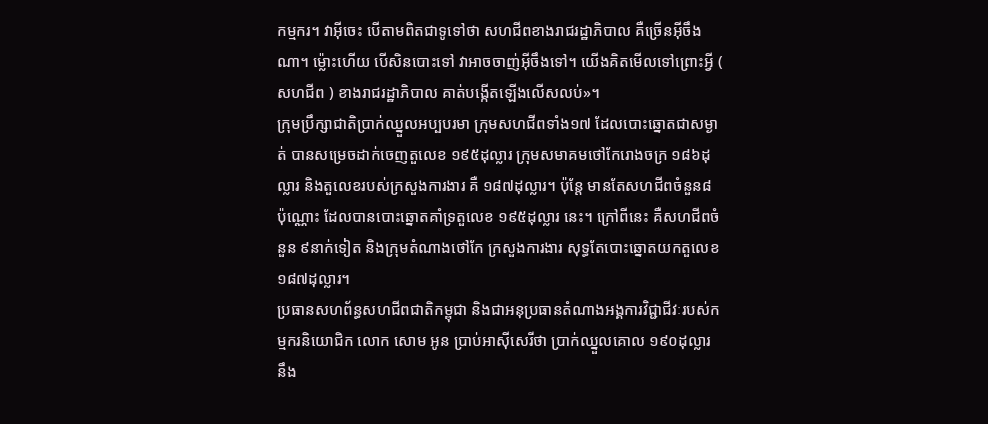កម្មករ។ វាអ៊ីចេះ បើតាមពិតជាទូទៅថា សហជីពខាងរាជរដ្ឋាភិបាល គឺច្រើនអ៊ីចឹងណា។ ម្ល៉ោះហើយ បើសិនបោះទៅ វាអាចចាញ់អ៊ីចឹងទៅ។ យើងគិតមើលទៅព្រោះអ្វី ( សហជីព ) ខាងរាជរដ្ឋាភិបាល គាត់បង្កើតឡើងលើសលប់»។
ក្រុមប្រឹក្សាជាតិប្រាក់ឈ្នួលអប្បបរមា ក្រុមសហជីពទាំង១៧ ដែលបោះឆ្នោតជាសម្ងាត់ បានសម្រេចដាក់ចេញតួលេខ ១៩៥ដុល្លារ ក្រុមសមាគមថៅកែរោងចក្រ ១៨៦ដុល្លារ និងតួលេខរបស់ក្រសួងការងារ គឺ ១៨៧ដុល្លារ។ ប៉ុន្តែ មានតែសហជីពចំនួន៨ ប៉ុណ្ណោះ ដែលបានបោះឆ្នោតគាំទ្រតួលេខ ១៩៥ដុល្លារ នេះ។ ក្រៅពីនេះ គឺសហជីពចំនួន ៩នាក់ទៀត និងក្រុមតំណាងថៅកែ ក្រសួងការងារ សុទ្ធតែបោះឆ្នោតយកតួលេខ ១៨៧ដុល្លារ។
ប្រធានសហព័ន្ធសហជីពជាតិកម្ពុជា និងជាអនុប្រធានតំណាងអង្គការវិជ្ជាជីវៈរបស់កម្មករនិយោជិក លោក សោម អូន ប្រាប់អាស៊ីសេរីថា ប្រាក់ឈ្នួលគោល ១៩០ដុល្លារ នឹង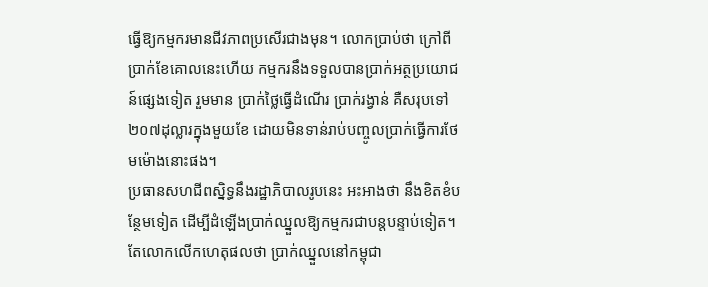ធ្វើឱ្យកម្មករមានជីវភាពប្រសើរជាងមុន។ លោកប្រាប់ថា ក្រៅពីប្រាក់ខែគោលនេះហើយ កម្មករនឹងទទួលបានប្រាក់អត្ថប្រយោជន៍ផ្សេងទៀត រួមមាន ប្រាក់ថ្លៃធ្វើដំណើរ ប្រាក់រង្វាន់ គឺសរុបទៅ ២០៧ដុល្លារក្នុងមួយខែ ដោយមិនទាន់រាប់បញ្ចូលប្រាក់ធ្វើការថែមម៉ោងនោះផង។
ប្រធានសហជីពស្និទ្ធនឹងរដ្ឋាភិបាលរូបនេះ អះអាងថា នឹងខិតខំបន្ថែមទៀត ដើម្បីដំឡើងប្រាក់ឈ្នួលឱ្យកម្មករជាបន្តបន្ទាប់ទៀត។ តែលោកលើកហេតុផលថា ប្រាក់ឈ្នួលនៅកម្ពុជា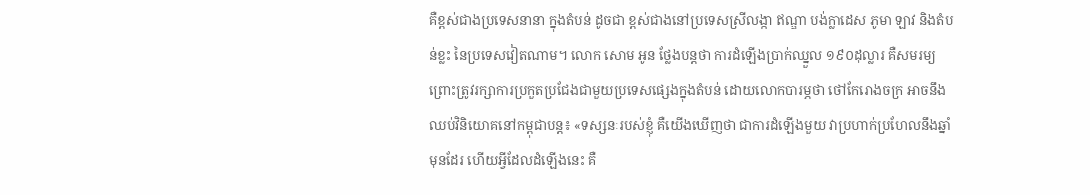គឺខ្ពស់ជាងប្រទេសនានា ក្នុងតំបន់ ដូចជា ខ្ពស់ជាងនៅប្រទេសស្រីលង្កា ឥណ្ឌា បង់ក្លាដេស ភូមា ឡាវ និងតំបន់ខ្លះ នៃប្រទេសវៀតណាម។ លោក សោម អូន ថ្លែងបន្តថា ការដំឡើងប្រាក់ឈ្នួល ១៩០ដុល្លារ គឺសមរម្យ ព្រោះត្រូវរក្សាការប្រកួតប្រជែងជាមួយប្រទេសផ្សេងក្នុងតំបន់ ដោយលោកបារម្ភថា ថៅកែរោងចក្រ អាចនឹងឈប់វិនិយោគនៅកម្ពុជាបន្ត៖ «ទស្សនៈរបស់ខ្ញុំ គឺយើងឃើញថា ជាការដំឡើងមួយ វាប្រហាក់ប្រហែលនឹងឆ្នាំមុនដែរ ហើយអ្វីដែលដំឡើងនេះ គឺ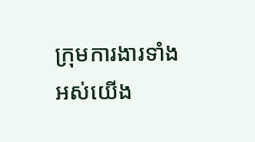ក្រុមការងារទាំងអស់យើង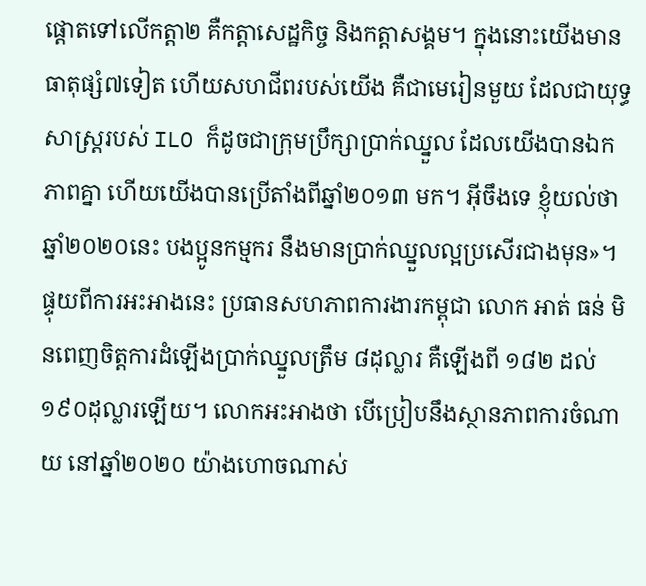ផ្ដោតទៅលើកត្តា២ គឺកត្តាសេដ្ឋកិច្ច និងកត្តាសង្គម។ ក្នុងនោះយើងមានធាតុផ្សំ៧ទៀត ហើយសហជីពរបស់យើង គឺជាមេរៀនមួយ ដែលជាយុទ្ធសាស្ត្ររបស់ ILO ក៏ដូចជាក្រុមប្រឹក្សាប្រាក់ឈ្នួល ដែលយើងបានឯកភាពគ្នា ហើយយើងបានប្រើតាំងពីឆ្នាំ២០១៣ មក។ អ៊ីចឹងទេ ខ្ញុំយល់ថា ឆ្នាំ២០២០នេះ បងប្អូនកម្មករ នឹងមានប្រាក់ឈ្នួលល្អប្រសើរជាងមុន»។
ផ្ទុយពីការអះអាងនេះ ប្រធានសហភាពការងារកម្ពុជា លោក អាត់ ធន់ មិនពេញចិត្តការដំឡើងប្រាក់ឈ្នួលត្រឹម ៨ដុល្លារ គឺឡើងពី ១៨២ ដល់ ១៩០ដុល្លារឡើយ។ លោកអះអាងថា បើប្រៀបនឹងស្ថានភាពការចំណាយ នៅឆ្នាំ២០២០ យ៉ាងហោចណាស់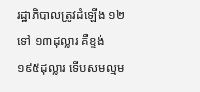រដ្ឋាភិបាលត្រូវដំឡើង ១២ ទៅ ១៣ដុល្លារ គឺខ្ទង់ ១៩៥ដុល្លារ ទើបសមល្មម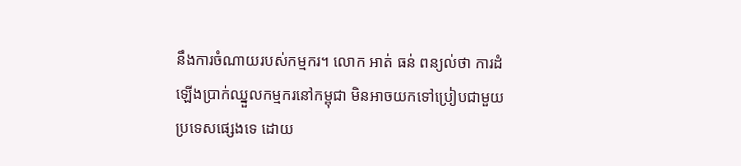នឹងការចំណាយរបស់កម្មករ។ លោក អាត់ ធន់ ពន្យល់ថា ការដំឡើងប្រាក់ឈ្នួលកម្មករនៅកម្ពុជា មិនអាចយកទៅប្រៀបជាមួយប្រទេសផ្សេងទេ ដោយ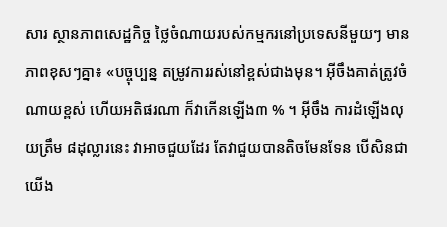សារ ស្ថានភាពសេដ្ឋកិច្ច ថ្លៃចំណាយរបស់កម្មករនៅប្រទេសនីមួយៗ មានភាពខុសៗគ្នា៖ «បច្ចុប្បន្ន តម្រូវការរស់នៅខ្ពស់ជាងមុន។ អ៊ីចឹងគាត់ត្រូវចំណាយខ្ពស់ ហើយអតិផរណា ក៏វាកើនឡើង៣ % ។ អ៊ីចឹង ការដំឡើងលុយត្រឹម ៨ដុល្លារនេះ វាអាចជួយដែរ តែវាជួយបានតិចមែនទែន បើសិនជាយើង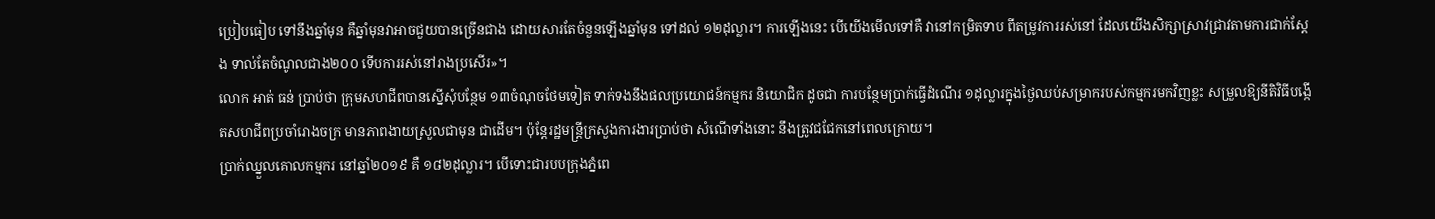ប្រៀបធៀប ទៅនឹងឆ្នាំមុន គឺឆ្នាំមុនវាអាចជួយបានច្រើនជាង ដោយសារតែចំនួនឡើងឆ្នាំមុន ទៅដល់ ១២ដុល្លារ។ ការឡើងនេះ បើយើងមើលទៅគឺ វានៅកម្រិតទាប ពីតម្រូវការរស់នៅ ដែលយើងសិក្សាស្រាវជ្រាវតាមការជាក់ស្ដែង ទាល់តែចំណូលជាង២០០ ទើបការរស់នៅរាងប្រសើរ»។
លោក អាត់ ធន់ ប្រាប់ថា ក្រុមសហជីពបានស្នើសុំបន្ថែម ១៣ចំណុចថែមទៀត ទាក់ទងនឹងផលប្រយោជន៍កម្មករ និយោជិក ដូចជា ការបន្ថែមប្រាក់ធ្វើដំណើរ ១ដុល្លារក្នុងថ្ងៃឈប់សម្រាករបស់កម្មករមកវិញខ្លះ សម្រួលឱ្យនីតិវិធីបង្កើតសហជីពប្រចាំរោងចក្រ មានភាពងាយស្រួលជាមុន ជាដើម។ ប៉ុន្តែរដ្ឋមន្ត្រីក្រសួងការងារប្រាប់ថា សំណើទាំងនោះ នឹងត្រូវជជែកនៅពេលក្រោយ។
ប្រាក់ឈ្នួលគោលកម្មករ នៅឆ្នាំ២០១៩ គឺ ១៨២ដុល្លារ។ បើទោះជារបបក្រុងភ្នំពេ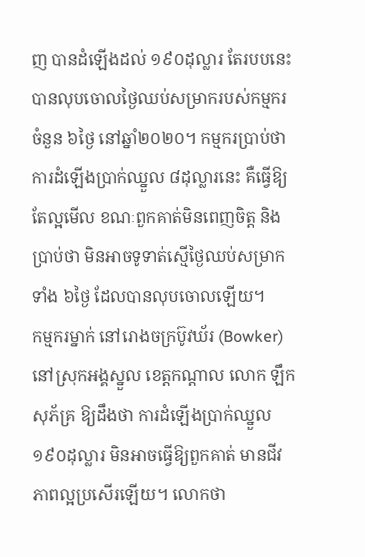ញ បានដំឡើងដល់ ១៩០ដុល្លារ តែរបបនេះ បានលុបចោលថ្ងៃឈប់សម្រាករបស់កម្មករចំនួន ៦ថ្ងៃ នៅឆ្នាំ២០២០។ កម្មករប្រាប់ថា ការដំឡើងប្រាក់ឈ្នួល ៨ដុល្លារនេះ គឺធ្វើឱ្យតែល្អមើល ខណៈពួកគាត់មិនពេញចិត្ត និងប្រាប់ថា មិនអាចទូទាត់ស្មើថ្ងៃឈប់សម្រាកទាំង ៦ថ្ងៃ ដែលបានលុបចោលឡើយ។
កម្មករម្នាក់ នៅរោងចក្រប៊ូវឃ័រ (Bowker) នៅស្រុកអង្គស្នួល ខេត្តកណ្ដាល លោក ឡឹក សុភ័គ្រ ឱ្យដឹងថា ការដំឡើងប្រាក់ឈ្នួល ១៩០ដុល្លារ មិនអាចធ្វើឱ្យពួកគាត់ មានជីវភាពល្អប្រសើរឡើយ។ លោកថា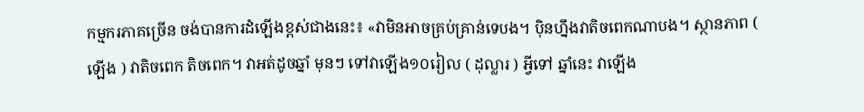កម្មករភាគច្រើន ចង់បានការដំឡើងខ្ពស់ជាងនេះ៖ «វាមិនអាចគ្រប់គ្រាន់ទេបង។ ប៉ិនហ្នឹងវាតិចពេកណាបង។ ស្ថានភាព ( ឡើង ) វាតិចពេក តិចពេក។ វាអត់ដូចឆ្នាំ មុនៗ ទៅវាឡើង១០រៀល ( ដុល្លារ ) អ្វីទៅ ឆ្នាំនេះ វាឡើង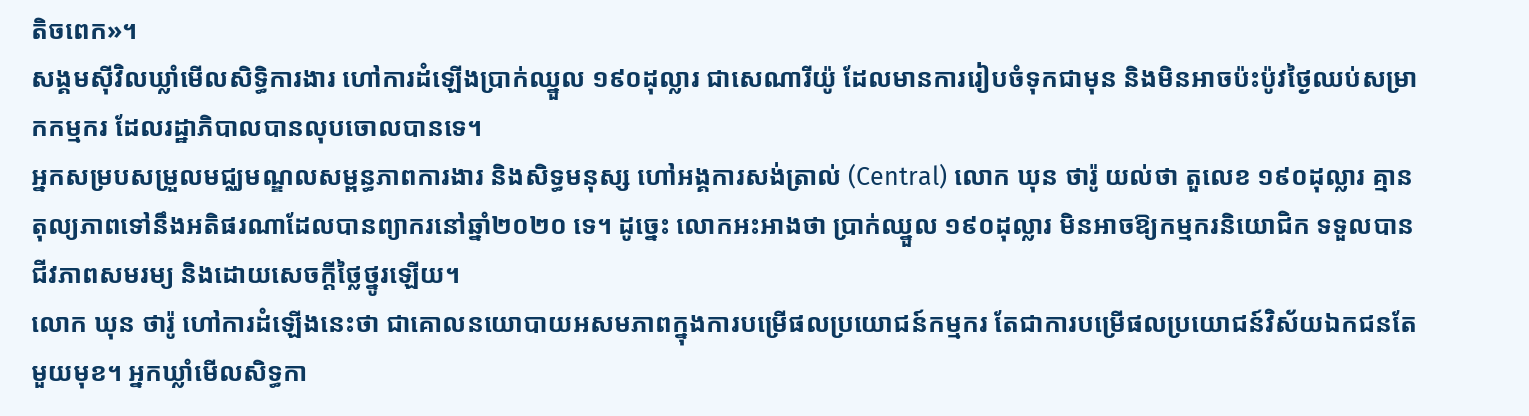តិចពេក»។
សង្គមស៊ីវិលឃ្លាំមើលសិទ្ធិការងារ ហៅការដំឡើងប្រាក់ឈ្នួល ១៩០ដុល្លារ ជាសេណារីយ៉ូ ដែលមានការរៀបចំទុកជាមុន និងមិនអាចប៉ះប៉ូវថ្ងៃឈប់សម្រាកកម្មករ ដែលរដ្ឋាភិបាលបានលុបចោលបានទេ។
អ្នកសម្របសម្រួលមជ្ឈមណ្ឌលសម្ពន្ធភាពការងារ និងសិទ្ធមនុស្ស ហៅអង្គការសង់ត្រាល់ (Central) លោក ឃុន ថារ៉ូ យល់ថា តួលេខ ១៩០ដុល្លារ គ្មានតុល្យភាពទៅនឹងអតិផរណាដែលបានព្យាករនៅឆ្នាំ២០២០ ទេ។ ដូច្នេះ លោកអះអាងថា ប្រាក់ឈ្នួល ១៩០ដុល្លារ មិនអាចឱ្យកម្មករនិយោជិក ទទួលបានជីវភាពសមរម្យ និងដោយសេចក្ដីថ្លៃថ្នូរឡើយ។
លោក ឃុន ថារ៉ូ ហៅការដំឡើងនេះថា ជាគោលនយោបាយអសមភាពក្នុងការបម្រើផលប្រយោជន៍កម្មករ តែជាការបម្រើផលប្រយោជន៍វិស័យឯកជនតែមួយមុខ។ អ្នកឃ្លាំមើលសិទ្ធកា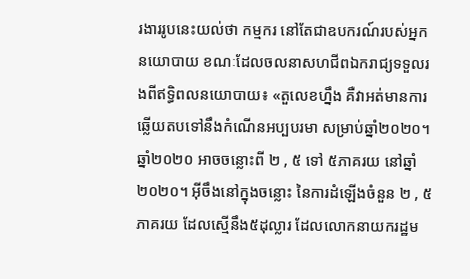រងាររូបនេះយល់ថា កម្មករ នៅតែជាឧបករណ៍របស់អ្នកនយោបាយ ខណៈដែលចលនាសហជីពឯករាជ្យទទួលរងពីឥទ្ធិពលនយោបាយ៖ «តួលេខហ្នឹង គឺវាអត់មានការឆ្លើយតបទៅនឹងកំណើនអប្បបរមា សម្រាប់ឆ្នាំ២០២០។ ឆ្នាំ២០២០ អាចចន្លោះពី ២ , ៥ ទៅ ៥ភាគរយ នៅឆ្នាំ២០២០។ អ៊ីចឹងនៅក្នុងចន្លោះ នៃការដំឡើងចំនួន ២ , ៥ភាគរយ ដែលស្មើនឹង៥ដុល្លារ ដែលលោកនាយករដ្ឋម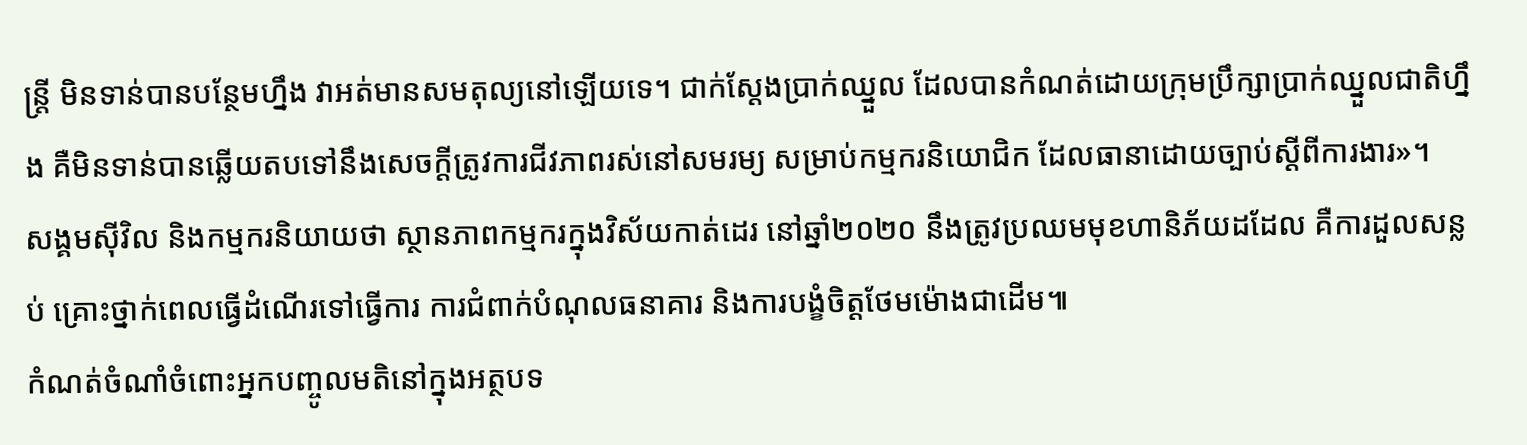ន្ត្រី មិនទាន់បានបន្ថែមហ្នឹង វាអត់មានសមតុល្យនៅឡើយទេ។ ជាក់ស្ដែងប្រាក់ឈ្នួល ដែលបានកំណត់ដោយក្រុមប្រឹក្សាប្រាក់ឈ្នួលជាតិហ្នឹង គឺមិនទាន់បានឆ្លើយតបទៅនឹងសេចក្ដីត្រូវការជីវភាពរស់នៅសមរម្យ សម្រាប់កម្មករនិយោជិក ដែលធានាដោយច្បាប់ស្ដីពីការងារ»។
សង្គមស៊ីវិល និងកម្មករនិយាយថា ស្ថានភាពកម្មករក្នុងវិស័យកាត់ដេរ នៅឆ្នាំ២០២០ នឹងត្រូវប្រឈមមុខហានិភ័យដដែល គឺការដួលសន្លប់ គ្រោះថ្នាក់ពេលធ្វើដំណើរទៅធ្វើការ ការជំពាក់បំណុលធនាគារ និងការបង្ខំចិត្តថែមម៉ោងជាដើម៕
កំណត់ចំណាំចំពោះអ្នកបញ្ចូលមតិនៅក្នុងអត្ថបទ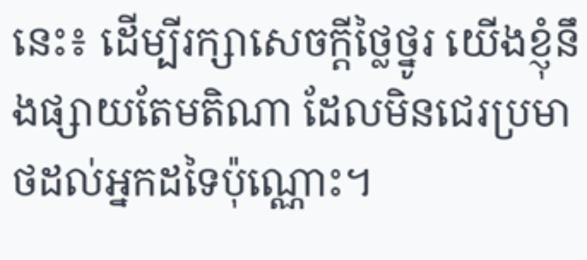នេះ៖ ដើម្បីរក្សាសេចក្ដីថ្លៃថ្នូរ យើងខ្ញុំនឹងផ្សាយតែមតិណា ដែលមិនជេរប្រមាថដល់អ្នកដទៃប៉ុណ្ណោះ។